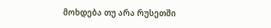მოხდება თუ არა რუსეთში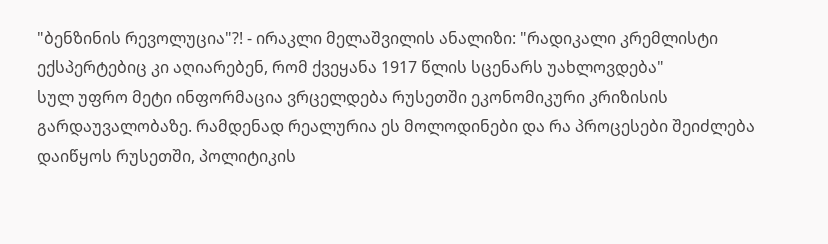"ბენზინის რევოლუცია"?! - ირაკლი მელაშვილის ანალიზი: "რადიკალი კრემლისტი ექსპერტებიც კი აღიარებენ, რომ ქვეყანა 1917 წლის სცენარს უახლოვდება"
სულ უფრო მეტი ინფორმაცია ვრცელდება რუსეთში ეკონომიკური კრიზისის გარდაუვალობაზე. რამდენად რეალურია ეს მოლოდინები და რა პროცესები შეიძლება დაიწყოს რუსეთში, პოლიტიკის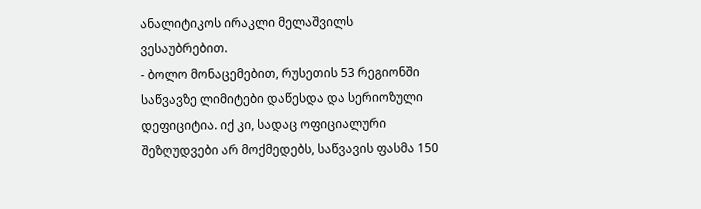ანალიტიკოს ირაკლი მელაშვილს ვესაუბრებით.
- ბოლო მონაცემებით, რუსეთის 53 რეგიონში საწვავზე ლიმიტები დაწესდა და სერიოზული დეფიციტია. იქ კი, სადაც ოფიციალური შეზღუდვები არ მოქმედებს, საწვავის ფასმა 150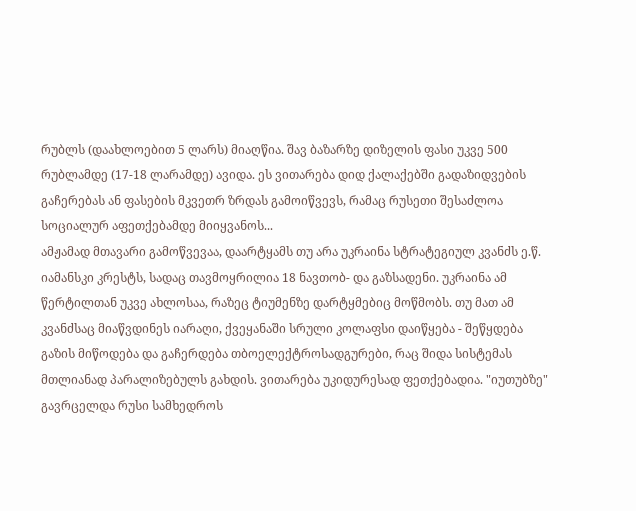რუბლს (დაახლოებით 5 ლარს) მიაღწია. შავ ბაზარზე დიზელის ფასი უკვე 500 რუბლამდე (17-18 ლარამდე) ავიდა. ეს ვითარება დიდ ქალაქებში გადაზიდვების გაჩერებას ან ფასების მკვეთრ ზრდას გამოიწვევს, რამაც რუსეთი შესაძლოა სოციალურ აფეთქებამდე მიიყვანოს...
ამჟამად მთავარი გამოწვევაა, დაარტყამს თუ არა უკრაინა სტრატეგიულ კვანძს ე.წ. იამანსკი კრესტს, სადაც თავმოყრილია 18 ნავთობ- და გაზსადენი. უკრაინა ამ წერტილთან უკვე ახლოსაა, რაზეც ტიუმენზე დარტყმებიც მოწმობს. თუ მათ ამ კვანძსაც მიაწვდინეს იარაღი, ქვეყანაში სრული კოლაფსი დაიწყება - შეწყდება გაზის მიწოდება და გაჩერდება თბოელექტროსადგურები, რაც შიდა სისტემას მთლიანად პარალიზებულს გახდის. ვითარება უკიდურესად ფეთქებადია. "იუთუბზე" გავრცელდა რუსი სამხედროს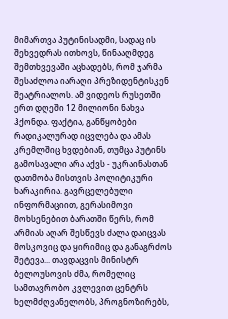მიმართვა პუტინისადმი, სადაც ის შეხვედრას ითხოვს, წინააღმდეგ შემთხვევაში აცხადებს, რომ ჯარმა შესაძლოა იარაღი პრეზიდენტისკენ შეატრიალოს. ამ ვიდეოს რუსეთში ერთ დღეში 12 მილიონი ნახვა ჰქონდა. ფაქტია, განწყობები რადიკალურად იცვლება და ამას კრემლშიც ხვდებიან, თუმცა პუტინს გამოსავალი არა აქვს - უკრაინასთან დათმობა მისთვის პოლიტიკური ხარაკირია. გავრცელებული ინფორმაციით, გერასიმოვი მოხსენებით ბარათში წერს, რომ არმიას აღარ შესწევს ძალა დაიცვას მოსკოვიც და ყირიმიც და განაგრძოს შეტევა... თავდაცვის მინისტრ ბელოუსოვის ძმა, რომელიც სამთავრობო კვლევით ცენტრს ხელმძღვანელობს, პროგნოზირებს,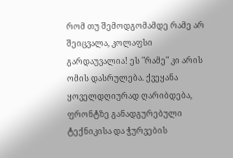რომ თუ შემოდგომამდე რამე არ შეიცვალა, კოლაფსი გარდაუვალია! ეს "რამე" კი არის ომის დასრულება. ქვეყანა ყოველდღიურად ღარიბდება, ფრონტზე განადგურებული ტექნიკისა და ჭურვების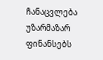ჩანაცვლება უზარმაზარ ფინანსებს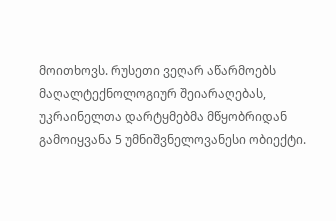მოითხოვს. რუსეთი ვეღარ აწარმოებს მაღალტექნოლოგიურ შეიარაღებას, უკრაინელთა დარტყმებმა მწყობრიდან გამოიყვანა 5 უმნიშვნელოვანესი ობიექტი.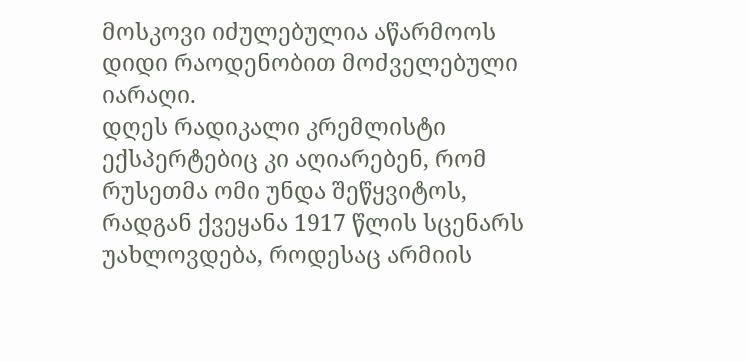მოსკოვი იძულებულია აწარმოოს დიდი რაოდენობით მოძველებული იარაღი.
დღეს რადიკალი კრემლისტი ექსპერტებიც კი აღიარებენ, რომ რუსეთმა ომი უნდა შეწყვიტოს, რადგან ქვეყანა 1917 წლის სცენარს უახლოვდება, როდესაც არმიის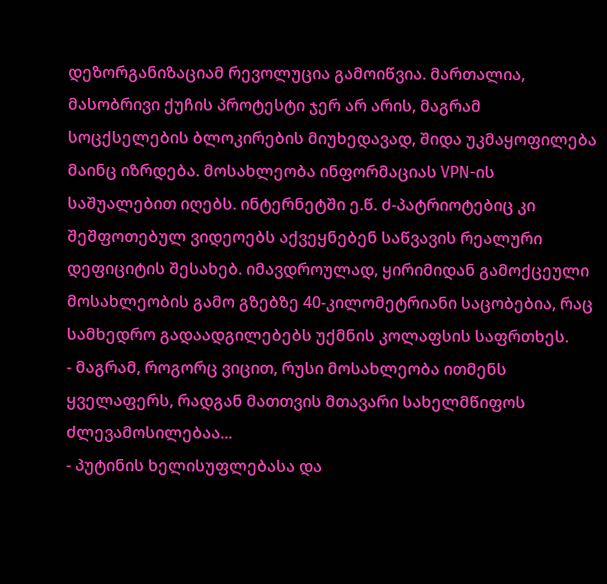დეზორგანიზაციამ რევოლუცია გამოიწვია. მართალია, მასობრივი ქუჩის პროტესტი ჯერ არ არის, მაგრამ სოცქსელების ბლოკირების მიუხედავად, შიდა უკმაყოფილება მაინც იზრდება. მოსახლეობა ინფორმაციას VPN-ის საშუალებით იღებს. ინტერნეტში ე.წ. ძ-პატრიოტებიც კი შეშფოთებულ ვიდეოებს აქვეყნებენ საწვავის რეალური დეფიციტის შესახებ. იმავდროულად, ყირიმიდან გამოქცეული მოსახლეობის გამო გზებზე 40-კილომეტრიანი საცობებია, რაც სამხედრო გადაადგილებებს უქმნის კოლაფსის საფრთხეს.
- მაგრამ, როგორც ვიცით, რუსი მოსახლეობა ითმენს ყველაფერს, რადგან მათთვის მთავარი სახელმწიფოს ძლევამოსილებაა...
- პუტინის ხელისუფლებასა და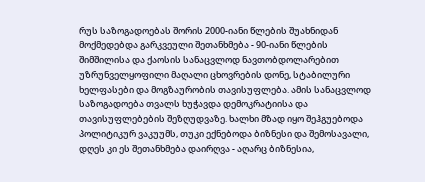რუს საზოგადოებას შორის 2000-იანი წლების შუახნიდან მოქმედებდა გარკვეული შეთანხმება - 90-იანი წლების შიმშილისა და ქაოსის სანაცვლოდ ნავთობდოლარებით უზრუნველყოფილი მაღალი ცხოვრების დონე, სტაბილური ხელფასები და მოგზაურობის თავისუფლება. ამის სანაცვლოდ საზოგადოება თვალს ხუჭავდა დემოკრატიისა და თავისუფლებების შეზღუდვაზე. ხალხი მზად იყო შეჰგუებოდა პოლიტიკურ ვაკუუმს, თუკი ექნებოდა ბიზნესი და შემოსავალი, დღეს კი ეს შეთანხმება დაირღვა - აღარც ბიზნესია,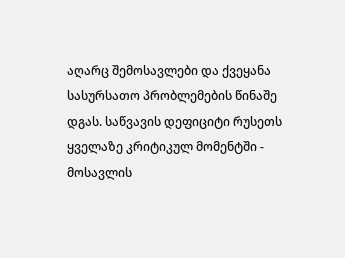აღარც შემოსავლები და ქვეყანა სასურსათო პრობლემების წინაშე დგას. საწვავის დეფიციტი რუსეთს ყველაზე კრიტიკულ მომენტში - მოსავლის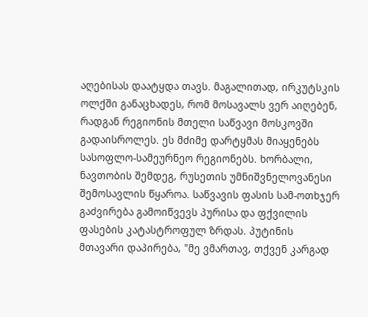აღებისას დაატყდა თავს. მაგალითად, ირკუტსკის ოლქში განაცხადეს, რომ მოსავალს ვერ აიღებენ, რადგან რეგიონის მთელი საწვავი მოსკოვში გადაისროლეს. ეს მძიმე დარტყმას მიაყენებს სასოფლო-სამეურნეო რეგიონებს. ხორბალი, ნავთობის შემდეგ, რუსეთის უმნიშვნელოვანესი შემოსავლის წყაროა. საწვავის ფასის სამ-ოთხჯერ გაძვირება გამოიწვევს პურისა და ფქვილის ფასების კატასტროფულ ზრდას. პუტინის მთავარი დაპირება, "მე ვმართავ, თქვენ კარგად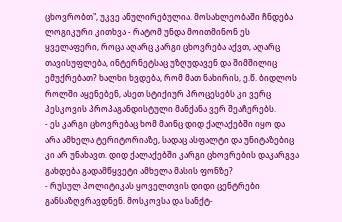ცხოვრობთ", უკვე ანულირებულია. მოსახლეობაში ჩნდება ლოგიკური კითხვა - რატომ უნდა მოითმინონ ეს ყველაფერი, როცა აღარც კარგი ცხოვრება აქვთ, აღარც თავისუფლება, ინტერნეტსაც უზღუდავენ და შიმშილიც ემუქრებათ? ხალხი ხვდება, რომ მათ ნახირის, ე.წ. ბიდლოს როლში აყენებენ, ასეთ სტიქიურ პროცესებს კი ვერც პესკოვის პროპაგანდისტული მანქანა ვერ შეაჩერებს.
- ეს კარგი ცხოვრებაც ხომ მაინც დიდ ქალაქებში იყო და არა ამხელა ტერიტორიაზე, სადაც ასფალტი და უნიტაზებიც კი არ უნახავთ. დიდ ქალაქებში კარგი ცხოვრების დაკარგვა გახდება გადამწყვეტი ამხელა მასის ფონზე?
- რუსულ პოლიტიკას ყოველთვის დიდი ცენტრები განსაზღვრავდნენ. მოსკოვსა და სანქტ-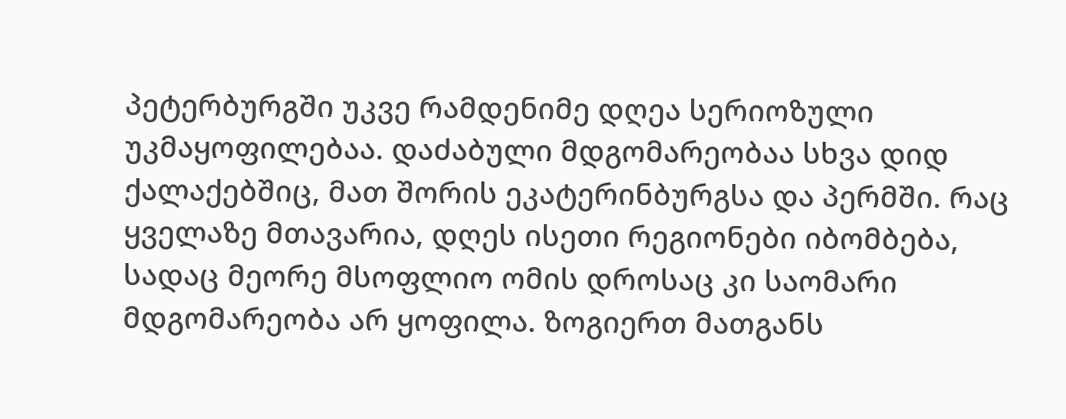პეტერბურგში უკვე რამდენიმე დღეა სერიოზული უკმაყოფილებაა. დაძაბული მდგომარეობაა სხვა დიდ ქალაქებშიც, მათ შორის ეკატერინბურგსა და პერმში. რაც ყველაზე მთავარია, დღეს ისეთი რეგიონები იბომბება, სადაც მეორე მსოფლიო ომის დროსაც კი საომარი მდგომარეობა არ ყოფილა. ზოგიერთ მათგანს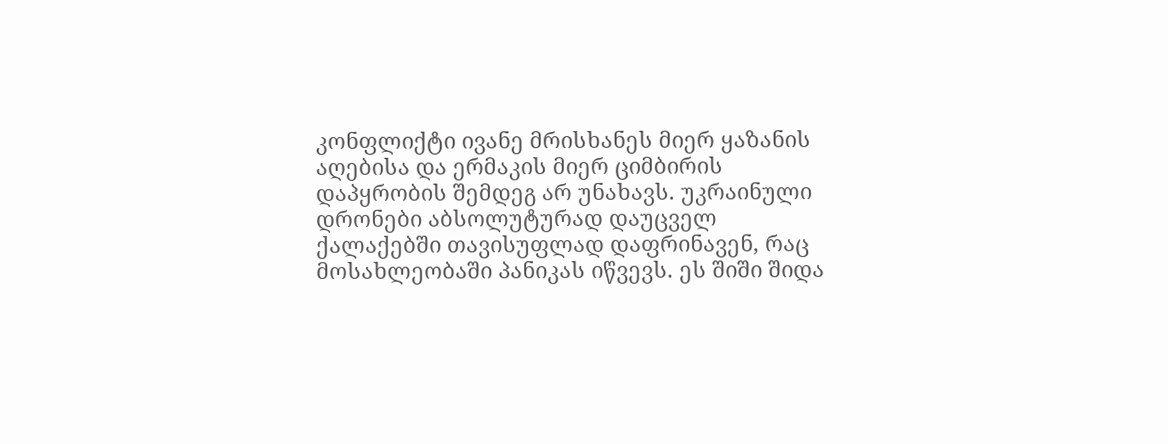კონფლიქტი ივანე მრისხანეს მიერ ყაზანის აღებისა და ერმაკის მიერ ციმბირის დაპყრობის შემდეგ არ უნახავს. უკრაინული დრონები აბსოლუტურად დაუცველ ქალაქებში თავისუფლად დაფრინავენ, რაც მოსახლეობაში პანიკას იწვევს. ეს შიში შიდა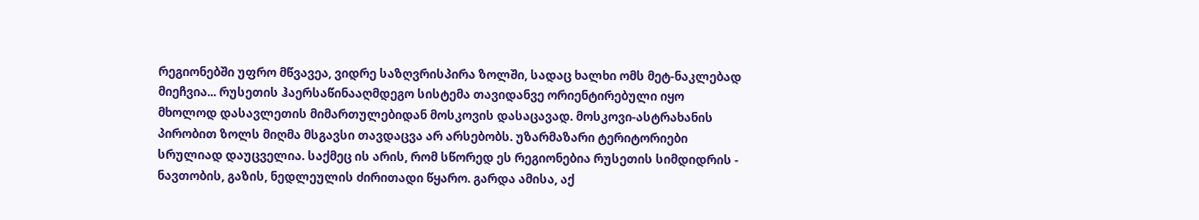რეგიონებში უფრო მწვავეა, ვიდრე საზღვრისპირა ზოლში, სადაც ხალხი ომს მეტ-ნაკლებად მიეჩვია... რუსეთის ჰაერსაწინააღმდეგო სისტემა თავიდანვე ორიენტირებული იყო მხოლოდ დასავლეთის მიმართულებიდან მოსკოვის დასაცავად. მოსკოვი-ასტრახანის პირობით ზოლს მიღმა მსგავსი თავდაცვა არ არსებობს. უზარმაზარი ტერიტორიები სრულიად დაუცველია. საქმეც ის არის, რომ სწორედ ეს რეგიონებია რუსეთის სიმდიდრის - ნავთობის, გაზის, ნედლეულის ძირითადი წყარო. გარდა ამისა, აქ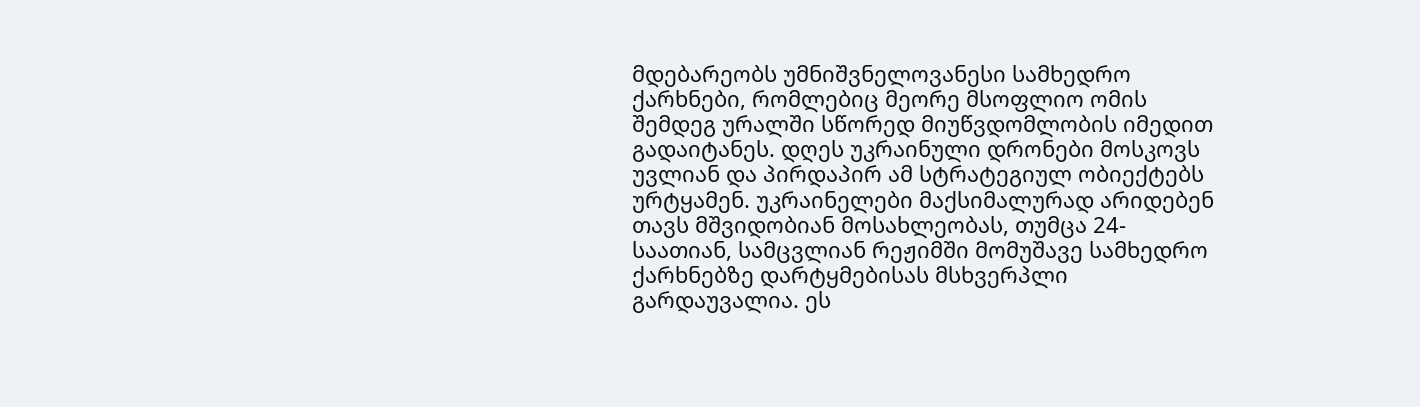მდებარეობს უმნიშვნელოვანესი სამხედრო ქარხნები, რომლებიც მეორე მსოფლიო ომის შემდეგ ურალში სწორედ მიუწვდომლობის იმედით გადაიტანეს. დღეს უკრაინული დრონები მოსკოვს უვლიან და პირდაპირ ამ სტრატეგიულ ობიექტებს ურტყამენ. უკრაინელები მაქსიმალურად არიდებენ თავს მშვიდობიან მოსახლეობას, თუმცა 24-საათიან, სამცვლიან რეჟიმში მომუშავე სამხედრო ქარხნებზე დარტყმებისას მსხვერპლი გარდაუვალია. ეს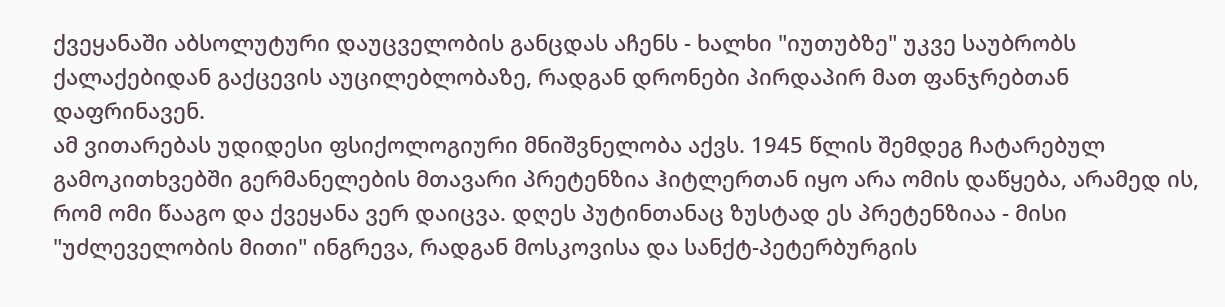ქვეყანაში აბსოლუტური დაუცველობის განცდას აჩენს - ხალხი "იუთუბზე" უკვე საუბრობს ქალაქებიდან გაქცევის აუცილებლობაზე, რადგან დრონები პირდაპირ მათ ფანჯრებთან დაფრინავენ.
ამ ვითარებას უდიდესი ფსიქოლოგიური მნიშვნელობა აქვს. 1945 წლის შემდეგ ჩატარებულ გამოკითხვებში გერმანელების მთავარი პრეტენზია ჰიტლერთან იყო არა ომის დაწყება, არამედ ის, რომ ომი წააგო და ქვეყანა ვერ დაიცვა. დღეს პუტინთანაც ზუსტად ეს პრეტენზიაა - მისი "უძლეველობის მითი" ინგრევა, რადგან მოსკოვისა და სანქტ-პეტერბურგის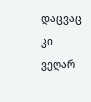დაცვაც კი ვეღარ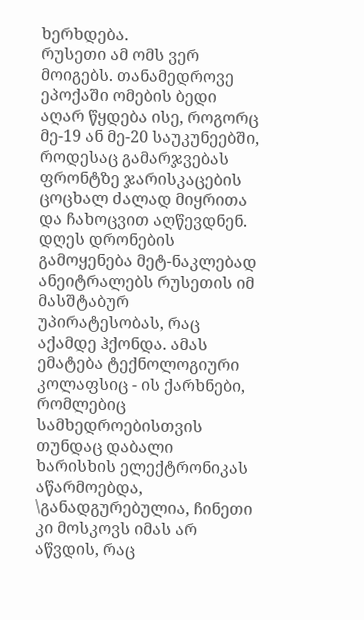ხერხდება.
რუსეთი ამ ომს ვერ მოიგებს. თანამედროვე ეპოქაში ომების ბედი აღარ წყდება ისე, როგორც მე-19 ან მე-20 საუკუნეებში, როდესაც გამარჯვებას ფრონტზე ჯარისკაცების ცოცხალ ძალად მიყრითა და ჩახოცვით აღწევდნენ. დღეს დრონების გამოყენება მეტ-ნაკლებად ანეიტრალებს რუსეთის იმ მასშტაბურ უპირატესობას, რაც აქამდე ჰქონდა. ამას ემატება ტექნოლოგიური კოლაფსიც - ის ქარხნები, რომლებიც სამხედროებისთვის თუნდაც დაბალი ხარისხის ელექტრონიკას აწარმოებდა, \განადგურებულია, ჩინეთი კი მოსკოვს იმას არ აწვდის, რაც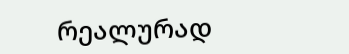რეალურად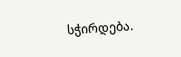სჭირდება.